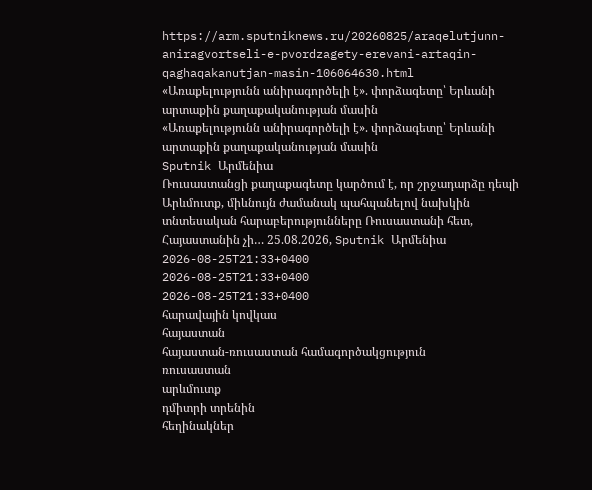https://arm.sputniknews.ru/20260825/araqelutjunn-aniragvortseli-e-pvordzagety-erevani-artaqin-qaghaqakanutjan-masin-106064630.html
«Առաքելությունն անիրագործելի է». փորձագետը՝ Երևանի արտաքին քաղաքականության մասին
«Առաքելությունն անիրագործելի է». փորձագետը՝ Երևանի արտաքին քաղաքականության մասին
Sputnik Արմենիա
Ռուսաստանցի քաղաքագետը կարծում է, որ շրջադարձը դեպի Արևմուտք, միևնույն ժամանակ պահպանելով նախկին տնտեսական հարաբերությունները Ռուսաստանի հետ, Հայաստանին չի… 25.08.2026, Sputnik Արմենիա
2026-08-25T21:33+0400
2026-08-25T21:33+0400
2026-08-25T21:33+0400
հարավային կովկաս
հայաստան
հայաստան-ռուսաստան համագործակցություն
ռուսաստան
արևմուտք
դմիտրի տրենին
հեղինակներ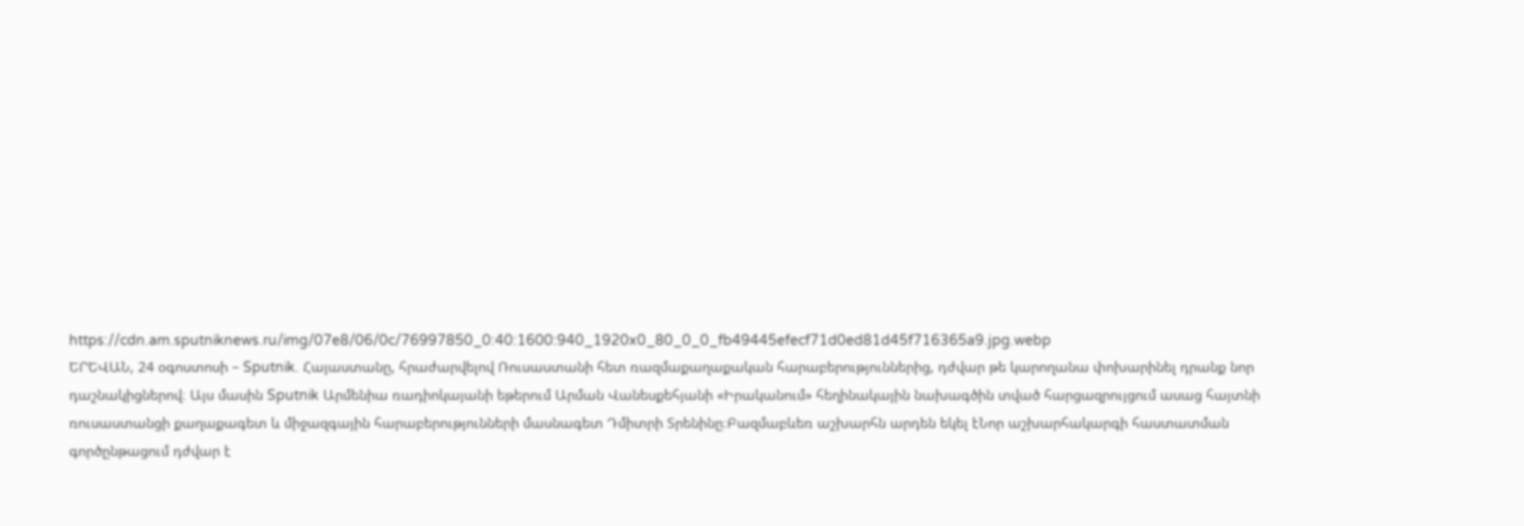https://cdn.am.sputniknews.ru/img/07e8/06/0c/76997850_0:40:1600:940_1920x0_80_0_0_fb49445efecf71d0ed81d45f716365a9.jpg.webp
ԵՐԵՎԱՆ, 24 օգոստոսի – Sputnik. Հայաստանը, հրաժարվելով Ռուսաստանի հետ ռազմաքաղաքական հարաբերություններից, դժվար թե կարողանա փոխարինել դրանք նոր դաշնակիցներով։ Այս մասին Sputnik Արմենիա ռադիոկայանի եթերում Արման Վանեսքեհյանի «Իրականում» հեղինակային նախագծին տված հարցազրույցում ասաց հայտնի ռուսաստանցի քաղաքագետ և միջազգային հարաբերությունների մասնագետ Դմիտրի Տրենինը։Բազմաբևեռ աշխարհն արդեն եկել էՆոր աշխարհակարգի հաստատման գործընթացում դժվար է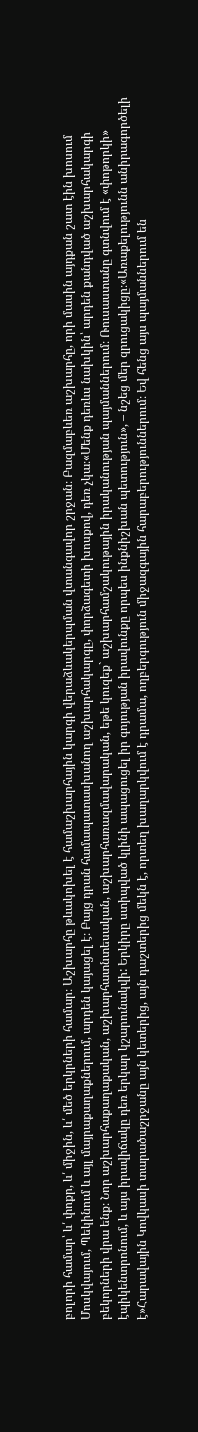բոլորի համար՝ և՛ փոքր, և՛ միջին, և՛ մեծ երկրների համար։ Աշխարհը թևակոխել է համաշխարհային կարգի վերաձևակերպման վտանգավոր շրջան։ Բազմաբևեռ աշխարհը, որի մասին այդքան շատ էին խոսում Մոսկվայում, Պեկինում և այլ մայրաքաղաքներում, արդեն կայացել է։ Բայց դրան համապատասխանող աշխարհակարգը, փորձագետի խոսքով, դեռ չկա։«Մենք դեռևս նախկին՝ արդեն քանդված աշխարհակարգի բեկորների վրա ենք։ Նոր աշխարհաքաղաքական, աշխարհատնտեսական, աշխարհառազմավարական, եթե կուզեք` աշխարհամշակութային իրականության պայմաններում։ Ռուսաստանը գտնվում է «փոթորկի» էպիկենտրոնում, և այս իրավիճակը դեռ երկար կշարունակվի: Երկիրը ստիպված կլինի ապացուցել իր գոյության իրավունքը որպես ինքնիշխան պետություն», – նշեց մեր զրուցակիցը։«Առաքելությունն անիրագործելի է»Հարավային Կովկասի տարածաշրջանը այն կետերից, այն դաշտերից մեկն է, որտեղ խաղարկվում է դրամա, ողբերգություն միջազգային հարաբերություններում։ Եվ հենց այս պայմաններում են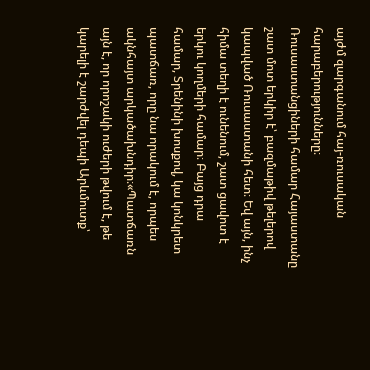այժմ զարգանում հայ-ռուսական հարաբերությունները։ Ռուսաստանցիների համար Հայաստանը շատ մոտ երկիր է՝ բազմաթիվ թելերով կապված Ռուսաստանի հետ։ Եվ այն, ինչ հիմա տեղի է ունենում, շատ ցավոտ է երկու կողմերի համար։ Բայց դրա համար, Տրենինի խոսքով, կա կոնկրետ պատճառ, որը նա որակում է, որպես ակնհայտ արկածախնդիր։«Պատճառն այն է, որ որոշակի ուժերի թվում է, թե կարելի է շարժվել դեպի Արևմուտք՝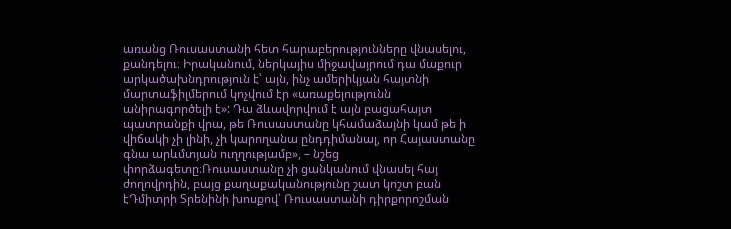առանց Ռուսաստանի հետ հարաբերությունները վնասելու, քանդելու։ Իրականում, ներկայիս միջավայրում դա մաքուր արկածախնդրություն է՝ այն, ինչ ամերիկյան հայտնի մարտաֆիլմերում կոչվում էր «առաքելությունն անիրագործելի է»: Դա ձևավորվում է այն բացահայտ պատրանքի վրա, թե Ռուսաստանը կհամաձայնի կամ թե ի վիճակի չի լինի, չի կարողանա ընդդիմանալ, որ Հայաստանը գնա արևմտյան ուղղությամբ», – նշեց փորձագետը։Ռուսաստանը չի ցանկանում վնասել հայ ժողովրդին, բայց քաղաքականությունը շատ կոշտ բան էԴմիտրի Տրենինի խոսքով՝ Ռուսաստանի դիրքորոշման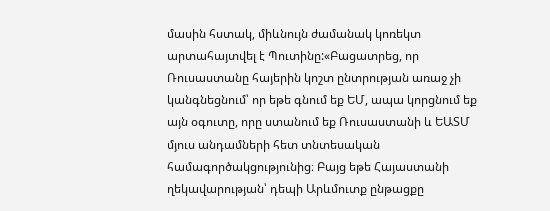մասին հստակ, միևնույն ժամանակ կոռեկտ արտահայտվել է Պուտինը:«Բացատրեց, որ Ռուսաստանը հայերին կոշտ ընտրության առաջ չի կանգնեցնում՝ որ եթե գնում եք ԵՄ, ապա կորցնում եք այն օգուտը, որը ստանում եք Ռուսաստանի և ԵԱՏՄ մյուս անդամների հետ տնտեսական համագործակցությունից։ Բայց եթե Հայաստանի ղեկավարության՝ դեպի Արևմուտք ընթացքը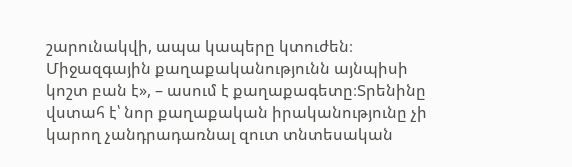շարունակվի, ապա կապերը կտուժեն։ Միջազգային քաղաքականությունն այնպիսի կոշտ բան է», – ասում է քաղաքագետը։Տրենինը վստահ է՝ նոր քաղաքական իրականությունը չի կարող չանդրադառնալ զուտ տնտեսական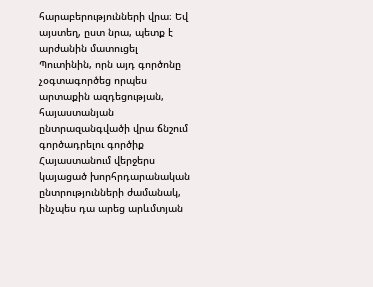հարաբերությունների վրա։ Եվ այստեղ, ըստ նրա, պետք է արժանին մատուցել Պուտինին, որն այդ գործոնը չօգտագործեց որպես արտաքին ազդեցության, հայաստանյան ընտրազանգվածի վրա ճնշում գործադրելու գործիք Հայաստանում վերջերս կայացած խորհրդարանական ընտրությունների ժամանակ, ինչպես դա արեց արևմտյան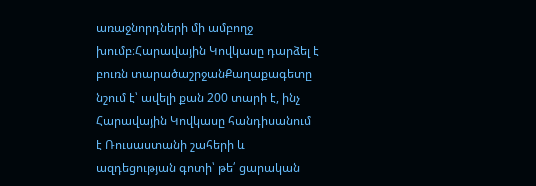առաջնորդների մի ամբողջ խումբ։Հարավային Կովկասը դարձել է բուռն տարածաշրջանՔաղաքագետը նշում է՝ ավելի քան 200 տարի է, ինչ Հարավային Կովկասը հանդիսանում է Ռուսաստանի շահերի և ազդեցության գոտի՝ թե՛ ցարական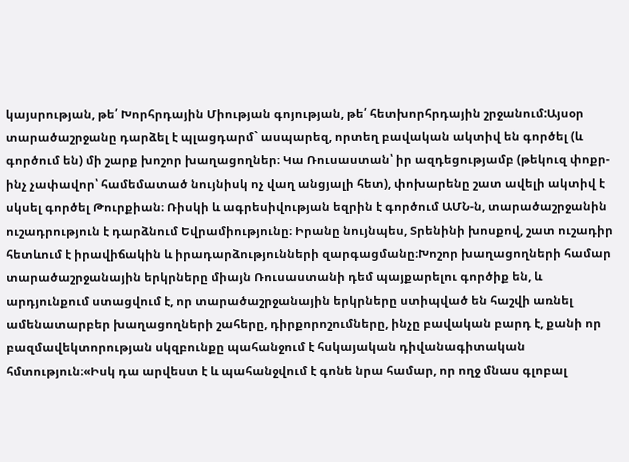կայսրության, թե՛ Խորհրդային Միության գոյության, թե՛ հետխորհրդային շրջանում:Այսօր տարածաշրջանը դարձել է պլացդարմ` ասպարեզ, որտեղ բավական ակտիվ են գործել (և գործում են) մի շարք խոշոր խաղացողներ։ Կա Ռուսաստան՝ իր ազդեցությամբ (թեկուզ փոքր-ինչ չափավոր՝ համեմատած նույնիսկ ոչ վաղ անցյալի հետ), փոխարենը շատ ավելի ակտիվ է սկսել գործել Թուրքիան։ Ռիսկի և ագրեսիվության եզրին է գործում ԱՄՆ-ն, տարածաշրջանին ուշադրություն է դարձնում Եվրամիությունը։ Իրանը նույնպես, Տրենինի խոսքով, շատ ուշադիր հետևում է իրավիճակին և իրադարձությունների զարգացմանը։Խոշոր խաղացողների համար տարածաշրջանային երկրները միայն Ռուսաստանի դեմ պայքարելու գործիք են, և արդյունքում ստացվում է, որ տարածաշրջանային երկրները ստիպված են հաշվի առնել ամենատարբեր խաղացողների շահերը, դիրքորոշումները, ինչը բավական բարդ է, քանի որ բազմավեկտորության սկզբունքը պահանջում է հսկայական դիվանագիտական հմտություն։«Իսկ դա արվեստ է և պահանջվում է գոնե նրա համար, որ ողջ մնաս գլոբալ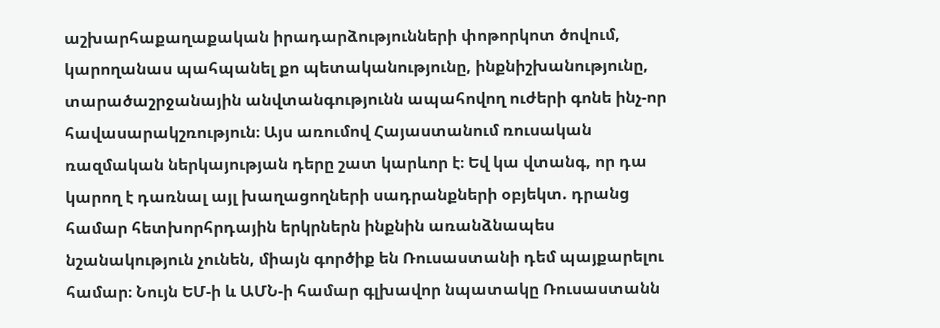աշխարհաքաղաքական իրադարձությունների փոթորկոտ ծովում, կարողանաս պահպանել քո պետականությունը, ինքնիշխանությունը, տարածաշրջանային անվտանգությունն ապահովող ուժերի գոնե ինչ-որ հավասարակշռություն։ Այս առումով Հայաստանում ռուսական ռազմական ներկայության դերը շատ կարևոր է։ Եվ կա վտանգ, որ դա կարող է դառնալ այլ խաղացողների սադրանքների օբյեկտ. դրանց համար հետխորհրդային երկրներն ինքնին առանձնապես նշանակություն չունեն, միայն գործիք են Ռուսաստանի դեմ պայքարելու համար։ Նույն ԵՄ-ի և ԱՄՆ-ի համար գլխավոր նպատակը Ռուսաստանն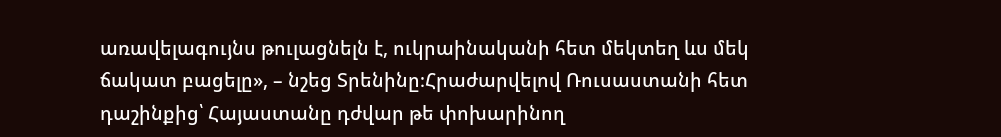առավելագույնս թուլացնելն է, ուկրաինականի հետ մեկտեղ ևս մեկ ճակատ բացելը», – նշեց Տրենինը։Հրաժարվելով Ռուսաստանի հետ դաշինքից՝ Հայաստանը դժվար թե փոխարինող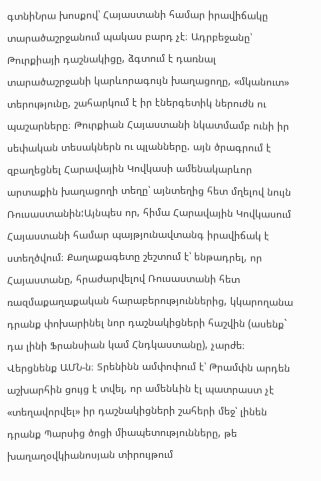գտնիՆրա խոսքով՝ Հայաստանի համար իրավիճակը տարածաշրջանում պակաս բարդ չէ։ Ադրբեջանը՝ Թուրքիայի դաշնակիցը, ձգտում է դառնալ տարածաշրջանի կարևորագույն խաղացողը, «մկանուտ» տերությունը, շահարկում է իր էներգետիկ ներուժն ու պաշարները։ Թուրքիան Հայաստանի նկատմամբ ունի իր սեփական տեսակներն ու պլանները. այն ծրագրում է զբաղեցնել Հարավային Կովկասի ամենակարևոր արտաքին խաղացողի տեղը՝ այնտեղից հետ մղելով նույն Ռուսաստանին:Այնպես որ, հիմա Հարավային Կովկասում Հայաստանի համար պայթյունավտանգ իրավիճակ է ստեղծվում։ Քաղաքագետը շեշտում է՝ ենթադրել, որ Հայաստանը, հրաժարվելով Ռուսաստանի հետ ռազմաքաղաքական հարաբերություններից, կկարողանա դրանք փոխարինել նոր դաշնակիցների հաշվին (ասենք` դա լինի Ֆրանսիան կամ Հնդկաստանը), չարժե։ Վերցնենք ԱՄՆ-ն։ Տրենինն ամփոփում է՝ Թրամփն արդեն աշխարհին ցույց է տվել, որ ամենևին էլ պատրաստ չէ «տեղավորվել» իր դաշնակիցների շահերի մեջ՝ լինեն դրանք Պարսից ծոցի միապետությունները, թե խաղաղօվկիանոսյան տիրույթում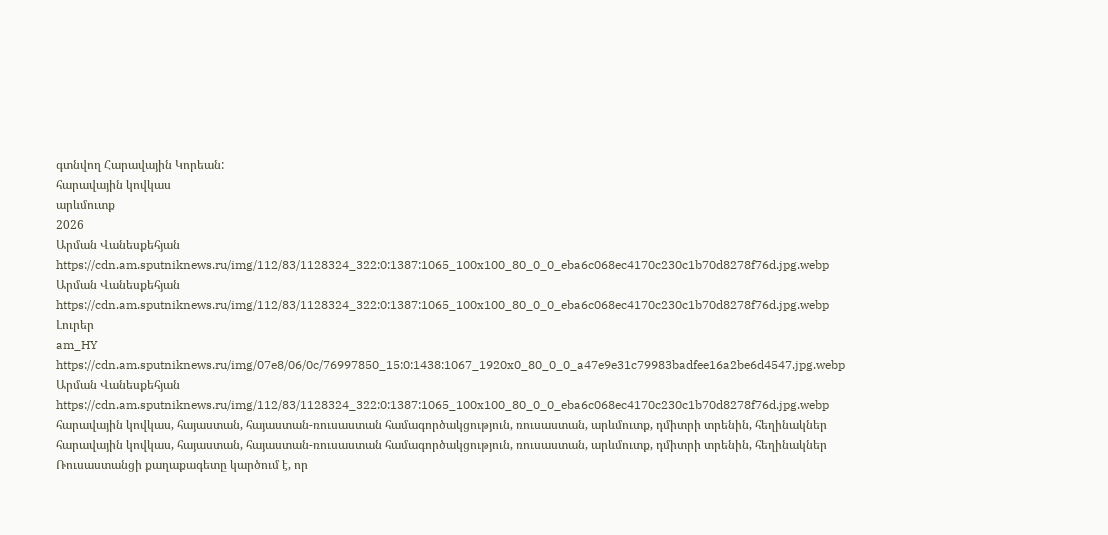գտնվող Հարավային Կորեան:
հարավային կովկաս
արևմուտք
2026
Արման Վանեսքեհյան
https://cdn.am.sputniknews.ru/img/112/83/1128324_322:0:1387:1065_100x100_80_0_0_eba6c068ec4170c230c1b70d8278f76d.jpg.webp
Արման Վանեսքեհյան
https://cdn.am.sputniknews.ru/img/112/83/1128324_322:0:1387:1065_100x100_80_0_0_eba6c068ec4170c230c1b70d8278f76d.jpg.webp
Լուրեր
am_HY
https://cdn.am.sputniknews.ru/img/07e8/06/0c/76997850_15:0:1438:1067_1920x0_80_0_0_a47e9e31c79983badfee16a2be6d4547.jpg.webp
Արման Վանեսքեհյան
https://cdn.am.sputniknews.ru/img/112/83/1128324_322:0:1387:1065_100x100_80_0_0_eba6c068ec4170c230c1b70d8278f76d.jpg.webp
հարավային կովկաս, հայաստան, հայաստան-ռուսաստան համագործակցություն, ռուսաստան, արևմուտք, դմիտրի տրենին, հեղինակներ
հարավային կովկաս, հայաստան, հայաստան-ռուսաստան համագործակցություն, ռուսաստան, արևմուտք, դմիտրի տրենին, հեղինակներ
Ռուսաստանցի քաղաքագետը կարծում է, որ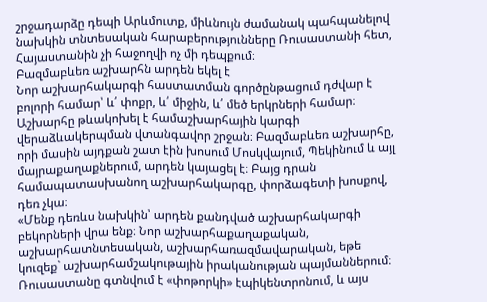շրջադարձը դեպի Արևմուտք, միևնույն ժամանակ պահպանելով նախկին տնտեսական հարաբերությունները Ռուսաստանի հետ, Հայաստանին չի հաջողվի ոչ մի դեպքում։
Բազմաբևեռ աշխարհն արդեն եկել է
Նոր աշխարհակարգի հաստատման գործընթացում դժվար է բոլորի համար՝ և՛ փոքր, և՛ միջին, և՛ մեծ երկրների համար։ Աշխարհը թևակոխել է համաշխարհային կարգի վերաձևակերպման վտանգավոր շրջան։ Բազմաբևեռ աշխարհը, որի մասին այդքան շատ էին խոսում Մոսկվայում, Պեկինում և այլ մայրաքաղաքներում, արդեն կայացել է։ Բայց դրան համապատասխանող աշխարհակարգը, փորձագետի խոսքով, դեռ չկա։
«Մենք դեռևս նախկին՝ արդեն քանդված աշխարհակարգի բեկորների վրա ենք։ Նոր աշխարհաքաղաքական, աշխարհատնտեսական, աշխարհառազմավարական, եթե կուզեք` աշխարհամշակութային իրականության պայմաններում։ Ռուսաստանը գտնվում է «փոթորկի» էպիկենտրոնում, և այս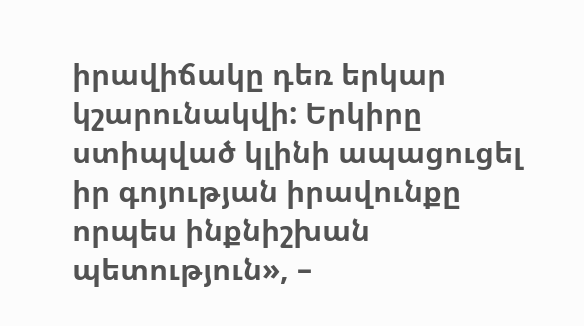իրավիճակը դեռ երկար կշարունակվի: Երկիրը ստիպված կլինի ապացուցել իր գոյության իրավունքը որպես ինքնիշխան պետություն», –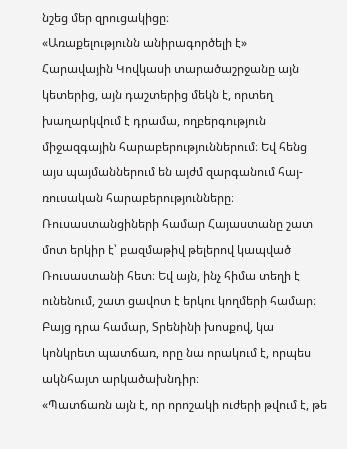նշեց մեր զրուցակիցը։
«Առաքելությունն անիրագործելի է»
Հարավային Կովկասի տարածաշրջանը այն կետերից, այն դաշտերից մեկն է, որտեղ խաղարկվում է դրամա, ողբերգություն միջազգային հարաբերություններում։ Եվ հենց այս պայմաններում են այժմ զարգանում հայ-ռուսական հարաբերությունները։ Ռուսաստանցիների համար Հայաստանը շատ մոտ երկիր է՝ բազմաթիվ թելերով կապված Ռուսաստանի հետ։ Եվ այն, ինչ հիմա տեղի է ունենում, շատ ցավոտ է երկու կողմերի համար։ Բայց դրա համար, Տրենինի խոսքով, կա կոնկրետ պատճառ, որը նա որակում է, որպես ակնհայտ արկածախնդիր։
«Պատճառն այն է, որ որոշակի ուժերի թվում է, թե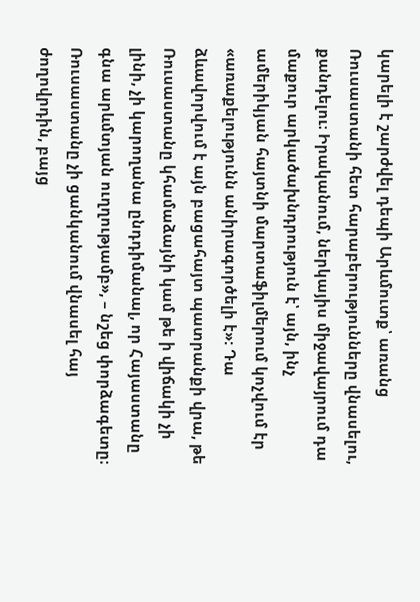կարելի է շարժվել դեպի Արևմուտք՝ առանց Ռուսաստանի հետ հարաբերությունները վնասելու, քանդելու։ Իրականում, ներկայիս միջավայրում դա մաքուր արկածախնդրություն է՝ այն, ինչ ամերիկյան հայտնի մարտաֆիլմերում կոչվում էր «առաքելությունն անիրագործելի է»: Դա ձևավորվում է այն բացահայտ պատրանքի վրա, թե Ռուսաստանը կհամաձայնի կամ թե ի վիճակի չի լինի, չի կարողանա ընդդիմանալ, որ Հայաստանը գնա արևմտյան ուղղությամբ», – նշեց փորձագետը։
Ռուսաստանը չի ցանկանում վնասել հայ ժողովրդին, բայց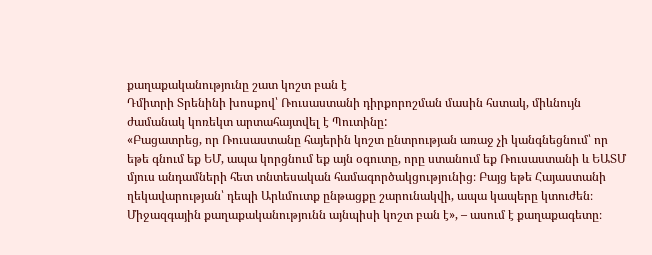քաղաքականությունը շատ կոշտ բան է
Դմիտրի Տրենինի խոսքով՝ Ռուսաստանի դիրքորոշման մասին հստակ, միևնույն ժամանակ կոռեկտ արտահայտվել է Պուտինը:
«Բացատրեց, որ Ռուսաստանը հայերին կոշտ ընտրության առաջ չի կանգնեցնում՝ որ եթե գնում եք ԵՄ, ապա կորցնում եք այն օգուտը, որը ստանում եք Ռուսաստանի և ԵԱՏՄ մյուս անդամների հետ տնտեսական համագործակցությունից։ Բայց եթե Հայաստանի ղեկավարության՝ դեպի Արևմուտք ընթացքը շարունակվի, ապա կապերը կտուժեն։ Միջազգային քաղաքականությունն այնպիսի կոշտ բան է», – ասում է քաղաքագետը։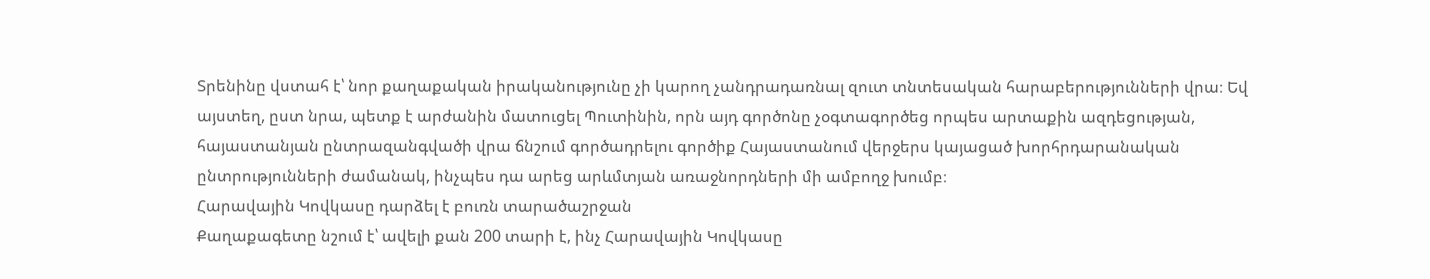Տրենինը վստահ է՝ նոր քաղաքական իրականությունը չի կարող չանդրադառնալ զուտ տնտեսական հարաբերությունների վրա։ Եվ այստեղ, ըստ նրա, պետք է արժանին մատուցել Պուտինին, որն այդ գործոնը չօգտագործեց որպես արտաքին ազդեցության, հայաստանյան ընտրազանգվածի վրա ճնշում գործադրելու գործիք Հայաստանում վերջերս կայացած խորհրդարանական ընտրությունների ժամանակ, ինչպես դա արեց արևմտյան առաջնորդների մի ամբողջ խումբ։
Հարավային Կովկասը դարձել է բուռն տարածաշրջան
Քաղաքագետը նշում է՝ ավելի քան 200 տարի է, ինչ Հարավային Կովկասը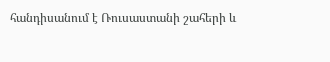հանդիսանում է Ռուսաստանի շահերի և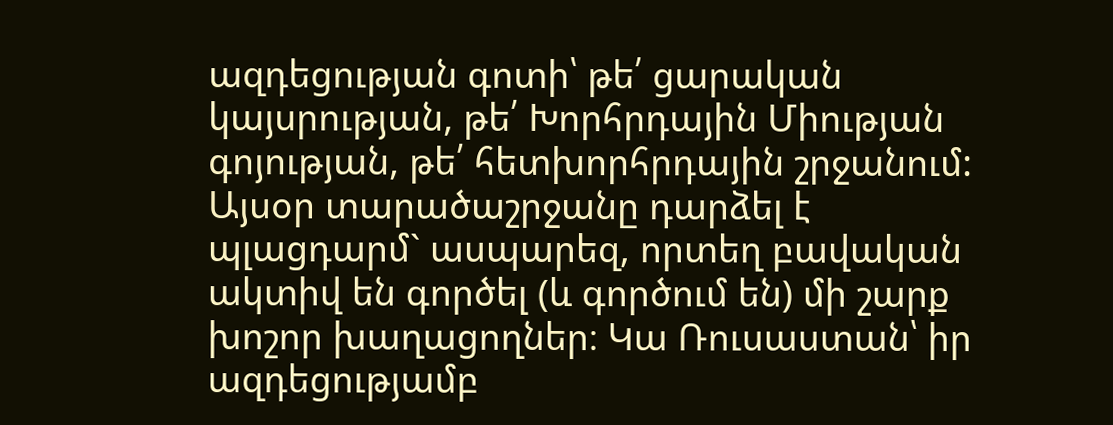ազդեցության գոտի՝ թե՛ ցարական կայսրության, թե՛ Խորհրդային Միության գոյության, թե՛ հետխորհրդային շրջանում:
Այսօր տարածաշրջանը դարձել է պլացդարմ` ասպարեզ, որտեղ բավական ակտիվ են գործել (և գործում են) մի շարք խոշոր խաղացողներ։ Կա Ռուսաստան՝ իր ազդեցությամբ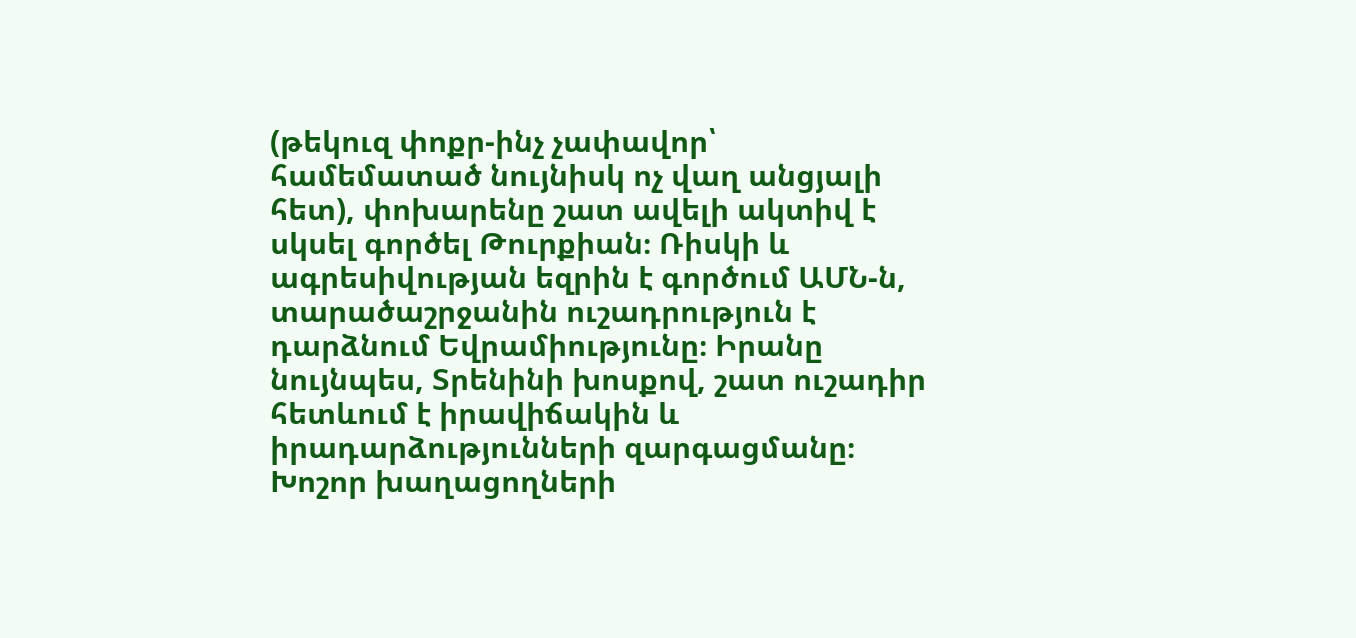(թեկուզ փոքր-ինչ չափավոր՝ համեմատած նույնիսկ ոչ վաղ անցյալի հետ), փոխարենը շատ ավելի ակտիվ է սկսել գործել Թուրքիան։ Ռիսկի և ագրեսիվության եզրին է գործում ԱՄՆ-ն, տարածաշրջանին ուշադրություն է դարձնում Եվրամիությունը։ Իրանը նույնպես, Տրենինի խոսքով, շատ ուշադիր հետևում է իրավիճակին և իրադարձությունների զարգացմանը։
Խոշոր խաղացողների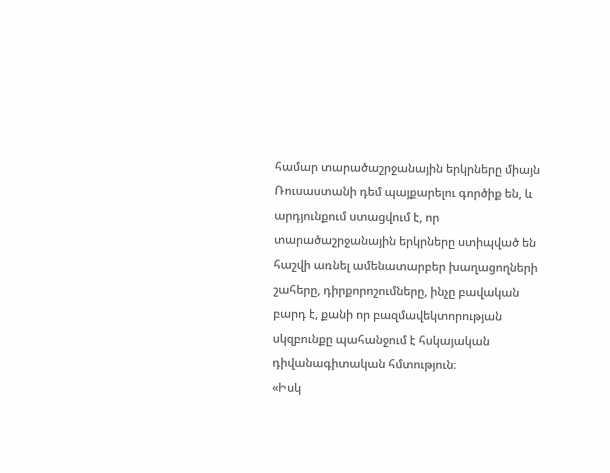համար տարածաշրջանային երկրները միայն Ռուսաստանի դեմ պայքարելու գործիք են, և արդյունքում ստացվում է, որ տարածաշրջանային երկրները ստիպված են հաշվի առնել ամենատարբեր խաղացողների շահերը, դիրքորոշումները, ինչը բավական բարդ է, քանի որ բազմավեկտորության սկզբունքը պահանջում է հսկայական դիվանագիտական հմտություն։
«Իսկ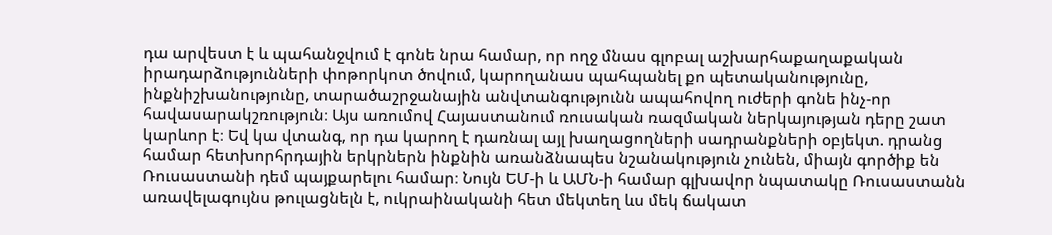դա արվեստ է և պահանջվում է գոնե նրա համար, որ ողջ մնաս գլոբալ աշխարհաքաղաքական իրադարձությունների փոթորկոտ ծովում, կարողանաս պահպանել քո պետականությունը, ինքնիշխանությունը, տարածաշրջանային անվտանգությունն ապահովող ուժերի գոնե ինչ-որ հավասարակշռություն։ Այս առումով Հայաստանում ռուսական ռազմական ներկայության դերը շատ կարևոր է։ Եվ կա վտանգ, որ դա կարող է դառնալ այլ խաղացողների սադրանքների օբյեկտ. դրանց համար հետխորհրդային երկրներն ինքնին առանձնապես նշանակություն չունեն, միայն գործիք են Ռուսաստանի դեմ պայքարելու համար։ Նույն ԵՄ-ի և ԱՄՆ-ի համար գլխավոր նպատակը Ռուսաստանն առավելագույնս թուլացնելն է, ուկրաինականի հետ մեկտեղ ևս մեկ ճակատ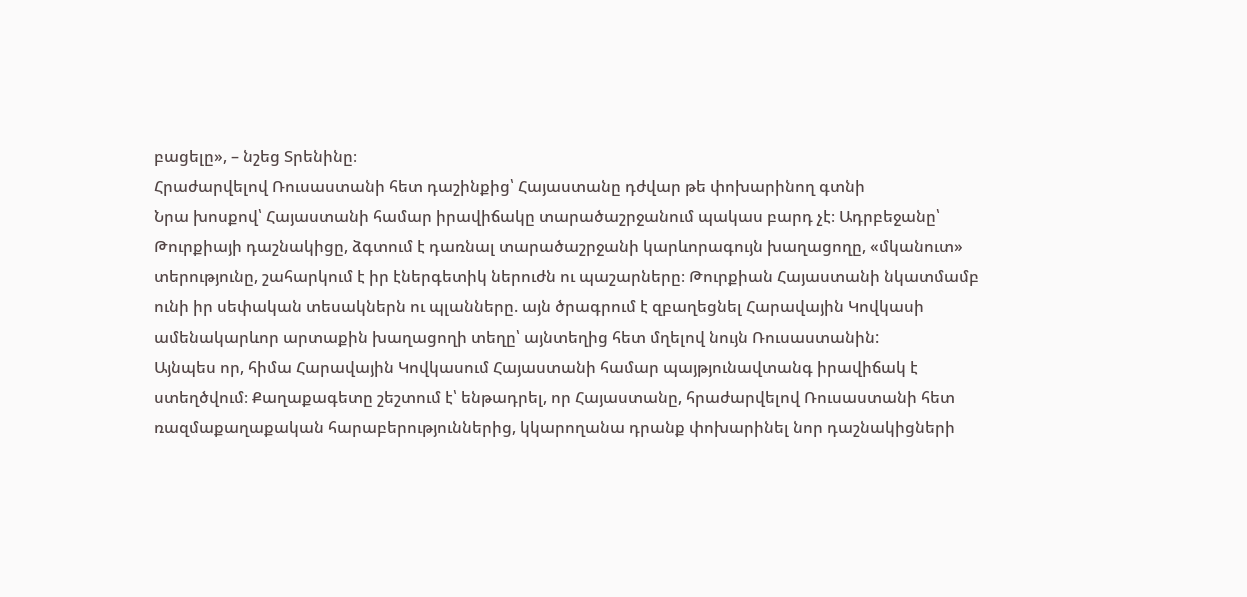բացելը», – նշեց Տրենինը։
Հրաժարվելով Ռուսաստանի հետ դաշինքից՝ Հայաստանը դժվար թե փոխարինող գտնի
Նրա խոսքով՝ Հայաստանի համար իրավիճակը տարածաշրջանում պակաս բարդ չէ։ Ադրբեջանը՝ Թուրքիայի դաշնակիցը, ձգտում է դառնալ տարածաշրջանի կարևորագույն խաղացողը, «մկանուտ» տերությունը, շահարկում է իր էներգետիկ ներուժն ու պաշարները։ Թուրքիան Հայաստանի նկատմամբ ունի իր սեփական տեսակներն ու պլանները. այն ծրագրում է զբաղեցնել Հարավային Կովկասի ամենակարևոր արտաքին խաղացողի տեղը՝ այնտեղից հետ մղելով նույն Ռուսաստանին:
Այնպես որ, հիմա Հարավային Կովկասում Հայաստանի համար պայթյունավտանգ իրավիճակ է ստեղծվում։ Քաղաքագետը շեշտում է՝ ենթադրել, որ Հայաստանը, հրաժարվելով Ռուսաստանի հետ ռազմաքաղաքական հարաբերություններից, կկարողանա դրանք փոխարինել նոր դաշնակիցների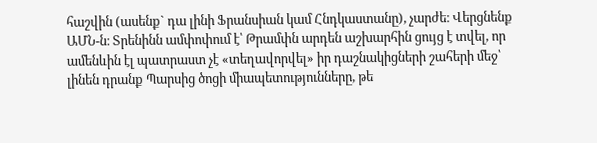հաշվին (ասենք` դա լինի Ֆրանսիան կամ Հնդկաստանը), չարժե։ Վերցնենք ԱՄՆ-ն։ Տրենինն ամփոփում է՝ Թրամփն արդեն աշխարհին ցույց է տվել, որ ամենևին էլ պատրաստ չէ «տեղավորվել» իր դաշնակիցների շահերի մեջ՝ լինեն դրանք Պարսից ծոցի միապետությունները, թե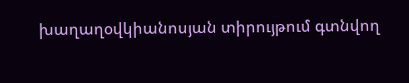խաղաղօվկիանոսյան տիրույթում գտնվող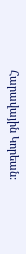Հարավային Կորեան: